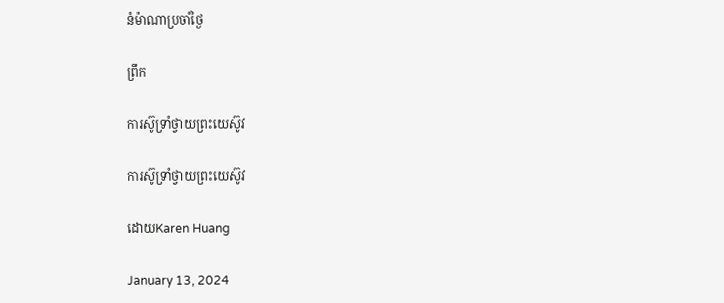នំម៉ាណាប្រចាំថ្ងៃ

ព្រឹក

ការស៊ូទ្រាំថ្វាយព្រះយេស៊ូវ

ការស៊ូទ្រាំថ្វាយព្រះយេស៊ូវ

ដោយKaren Huang

January 13, 2024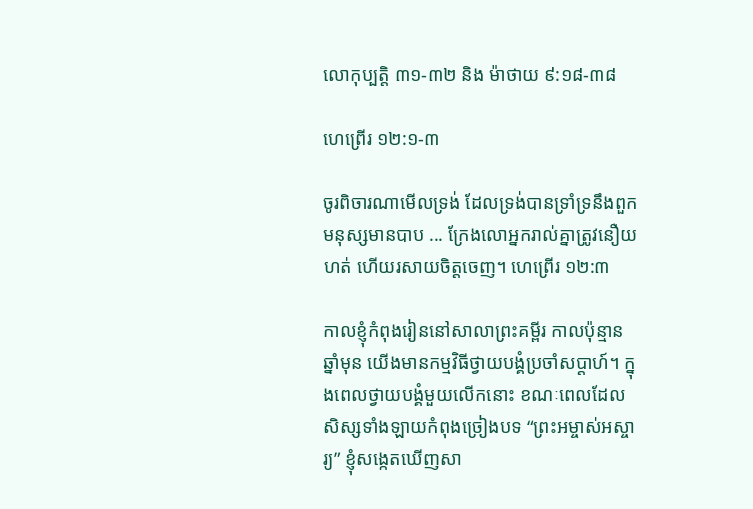លោកុប្បត្តិ ៣១-៣២ និង ម៉ាថាយ ៩:១៨-៣៨

ហេព្រើរ ១២:១-៣

ចូរពិចារណាមើលទ្រង់ ដែលទ្រង់បានទ្រាំទ្រនឹងពួកមនុស្សមានបាប ... ក្រែងលោអ្នករាល់គ្នាត្រូវនឿយហត់ ហើយរសាយចិត្តចេញ។ ហេព្រើរ ១២:៣

កាលខ្ញុំកំពុងរៀននៅសាលាព្រះគម្ពីរ កាលប៉ុន្មានឆ្នាំមុន យើងមានកម្មវិធីថ្វាយបង្គំប្រចាំសប្តាហ៍។ ក្នុងពេលថ្វាយបង្គំមួយលើកនោះ ខណៈពេលដែលសិស្សទាំងឡាយកំពុងច្រៀងបទ “ព្រះអម្ចាស់អស្ចារ្យ” ខ្ញុំសង្កេតឃើញសា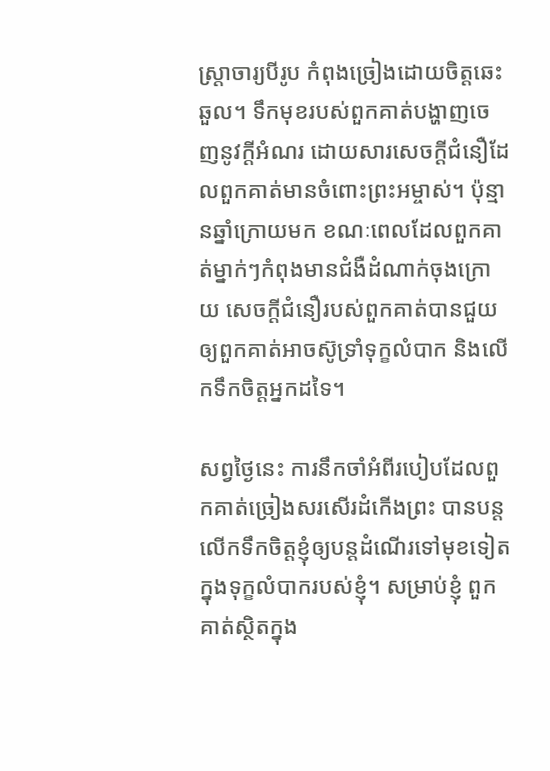ស្ត្រាចារ្យបីរូប កំពុងច្រៀងដោយចិត្តឆេះឆួល។ ទឹកមុខរបស់ពួកគាត់បង្ហាញចេញនូវក្តីអំណរ ដោយសារសេចក្តីជំនឿដែលពួកគាត់មានចំពោះព្រះអម្ចាស់។ ប៉ុន្មានឆ្នាំក្រោយមក ខណៈពេលដែលពួកគាត់ម្នាក់ៗកំពុងមានជំងឺដំណាក់ចុងក្រោយ សេចក្តីជំនឿរបស់ពួកគាត់បានជួយឲ្យពួកគាត់អាចស៊ូទ្រាំទុក្ខលំបាក និងលើកទឹកចិត្តអ្នកដទៃ។

សព្វថ្ងៃនេះ ការនឹកចាំអំពីរបៀបដែលពួកគាត់ច្រៀងសរសើរដំកើងព្រះ បានបន្តលើកទឹកចិត្តខ្ញុំឲ្យបន្តដំណើរទៅមុខទៀត ក្នុងទុក្ខលំបាករបស់ខ្ញុំ។ សម្រាប់ខ្ញុំ ពួកគាត់ស្ថិតក្នុង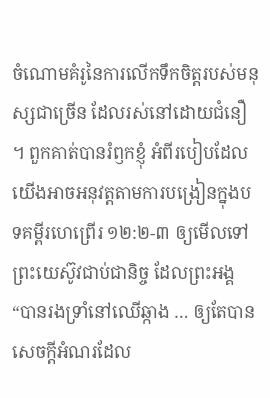ចំណោមគំរូនៃការលើកទឹកចិត្តរបស់មនុស្សជាច្រើន ដែលរស់នៅដោយជំនឿ។ ពួកគាត់បានរំឭកខ្ញុំ អំពីរបៀបដែលយើងអាចអនុវត្តតាមការបង្រៀនក្នុងបទគម្ពីរហេព្រើរ ១២:២-៣ ឲ្យមើលទៅព្រះយេស៊ូវជាប់ជានិច្ច ដែលព្រះអង្គ “បានរងទ្រាំនៅឈើឆ្កាង … ឲ្យតែបានសេចក្តីអំណរដែល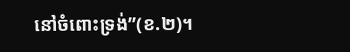នៅចំពោះទ្រង់”(ខ.២)។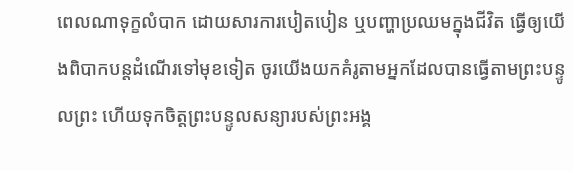ពេលណាទុក្ខលំបាក ដោយសារការបៀតបៀន ឬបញ្ហាប្រឈមក្នុងជីវិត ធ្វើឲ្យយើងពិបាកបន្តដំណើរទៅមុខទៀត ចូរយើងយកគំរូតាមអ្នកដែលបានធ្វើតាមព្រះបន្ទូលព្រះ ហើយទុកចិត្តព្រះបន្ទូលសន្យារបស់ព្រះអង្គ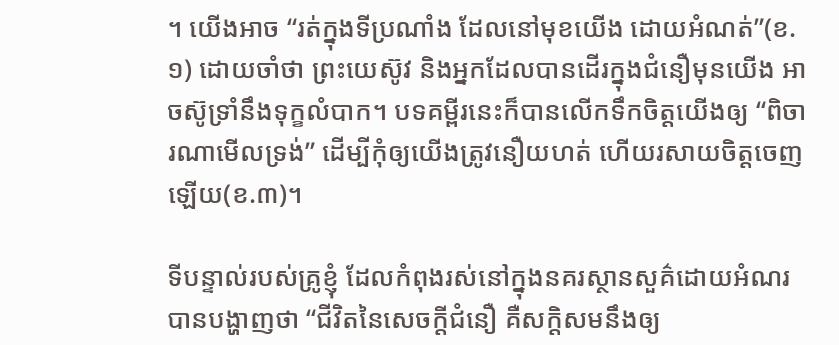។ យើងអាច “រត់ក្នុងទីប្រណាំង ដែលនៅមុខយើង ដោយអំណត់”(ខ.១) ដោយចាំថា ព្រះយេស៊ូវ និងអ្នកដែលបានដើរក្នុងជំនឿមុនយើង អាចស៊ូទ្រាំនឹងទុក្ខលំបាក។ បទគម្ពីរនេះក៏បានលើកទឹកចិត្តយើងឲ្យ “ពិចារណាមើលទ្រង់” ដើម្បីកុំឲ្យយើងត្រូវនឿយហត់ ហើយរសាយចិត្តចេញឡើយ(ខ.៣)។

ទីបន្ទាល់របស់គ្រូខ្ញុំ ដែលកំពុងរស់នៅក្នុងនគរស្ថានសួគ៌ដោយអំណរ បានបង្ហាញថា “ជីវិតនៃសេចក្តីជំនឿ គឺសក្តិសមនឹងឲ្យ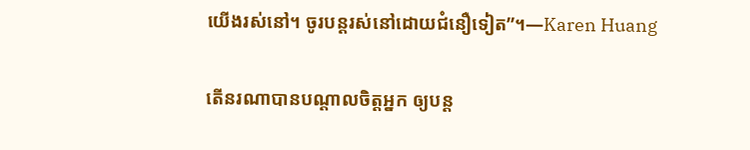យើងរស់នៅ។ ចូរបន្តរស់នៅដោយជំនឿទៀត”។—Karen Huang

តើនរណាបានបណ្តាលចិត្តអ្នក ឲ្យបន្ត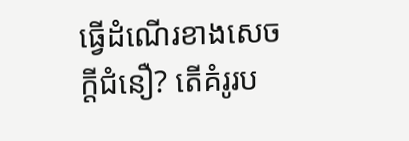ធ្វើដំណើរខាងសេចក្តីជំនឿ? តើគំរូរប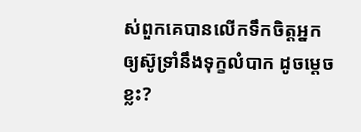ស់ពួកគេបានលើកទឹកចិត្តអ្នក ឲ្យស៊ូទ្រាំនឹងទុក្ខលំបាក ដូចម្តេចខ្លះ?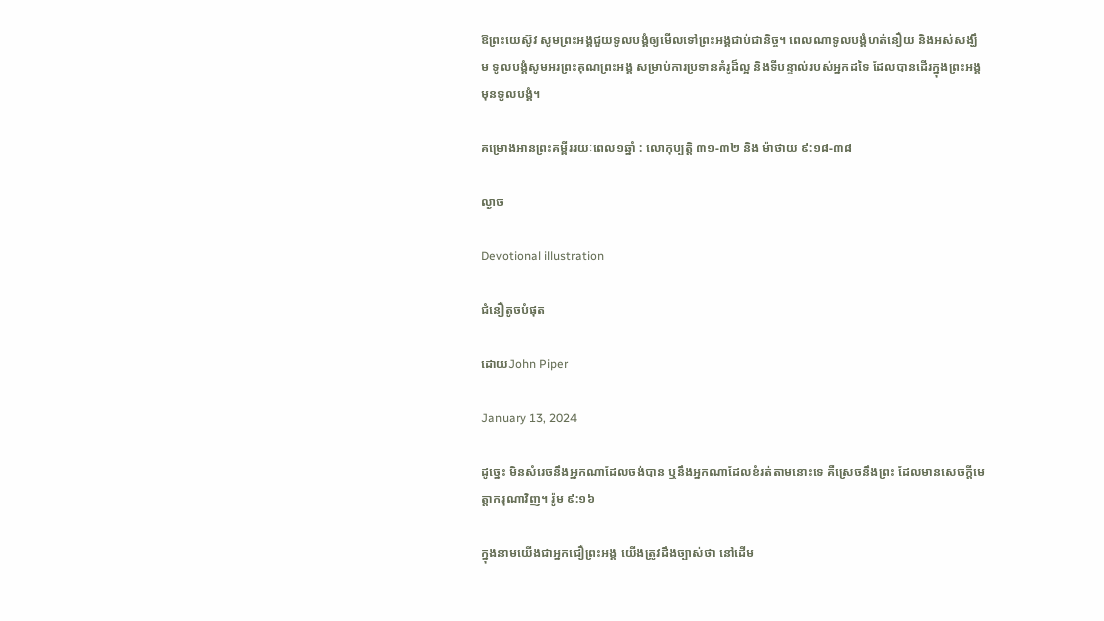ឱព្រះយេស៊ូវ សូមព្រះអង្គជួយទូលបង្គំឲ្យមើលទៅព្រះអង្គជាប់ជានិច្ច។ ពេលណាទូលបង្គំហត់នឿយ និងអស់សង្ឃឹម ទូលបង្គំសូមអរព្រះគុណព្រះអង្គ សម្រាប់ការប្រទានគំរូដ៏ល្អ និងទីបន្ទាល់របស់អ្នកដទៃ ដែលបានដើរក្នុងព្រះអង្គមុនទូលបង្គំ។

គម្រោងអានព្រះគម្ពីររយៈពេល១ឆ្នាំ : លោកុប្បត្តិ ៣១-៣២ និង ម៉ាថាយ ៩:១៨-៣៨

ល្ងាច

Devotional illustration

ជំនឿតូចបំផុត

ដោយJohn Piper

January 13, 2024

ដូច្នេះ មិនសំរេចនឹងអ្នកណាដែលចង់បាន ឬនឹងអ្នកណាដែលខំរត់តាមនោះទេ គឺស្រេចនឹងព្រះ ដែលមានសេចក្តីមេត្តាករុណាវិញ។ រ៉ូម ៩:១៦

ក្នុងនាមយើងជាអ្នកជឿព្រះអង្គ យើងត្រូវដឹងច្បាស់ថា នៅដើម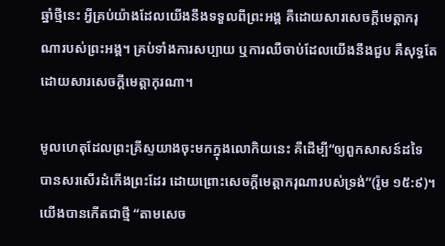ឆ្នាំថ្មីនេះ អ្វីគ្រប់យ៉ាងដែលយើងនឹងទទួលពីព្រះអង្គ គឺដោយសារសេចក្តីមេត្តាករុណារបស់ព្រះអង្គ។ គ្រប់ទាំងការសប្បាយ ឬការឈឺចាប់ដែលយើងនឹងជួប គឺសុទ្ធតែ ដោយសារសេចក្តីមេត្តាកុរណា។

មូលហេតុដែលព្រះគ្រីស្ទយាងចុះមកក្នុងលោកិយនេះ គឺដើម្បី“ឲ្យពួកសាសន៍ដទៃ បានសរសើរដំកើងព្រះដែរ ដោយព្រោះសេចក្តីមេត្តាករុណារបស់ទ្រង់”(រ៉ូម ១៥:៩)។ យើងបានកើតជាថ្មី “តាមសេច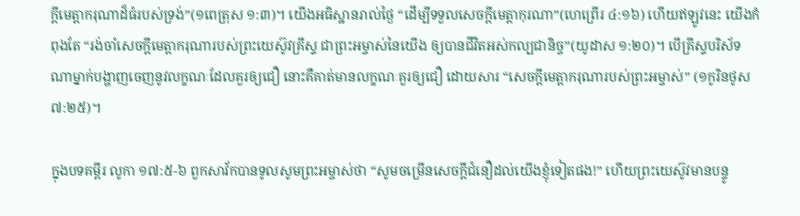ក្តីមេត្តាករុណាដ៏ធំរបស់ទ្រង់”(១ពេត្រុស ១:៣)។ យើងអធិស្ឋានរាល់ថ្ងៃ “ដើម្បីទទួលសេចក្តីមេត្តាកុរណា”(ហេព្រើរ ៤:១៦) ហើយឥឡូវនេះ យើងកំពុងតែ “រង់ចាំសេចក្តីមេត្តាករុណារបស់ព្រះយេស៊ូវគ្រីស្ទ ជាព្រះអម្ចាស់នៃយើង ឲ្យបានជីវិតអស់កល្បជានិច្ច”(យូដាស ១:២០)។ បើគ្រីស្ទបរិស័ទណាម្នាក់បង្ហាញចេញនូវលក្ខណៈដែលគួរឲ្យជឿ នោះគឺគាត់មានលក្ខណៈគួរឲ្យជឿ ដោយសារ “សេចក្តីមេត្តាករុណារបស់ព្រះអម្ចាស់” (១កូរិនថូស ៧:២៥)។

ក្នុងបទគម្ពីរ លូកា ១៧:៥-៦ ពួកសាវ័កបានទូលសូមព្រះអម្ចាស់ថា “សូមចម្រើនសេចក្តីជំនឿដល់យើងខ្ញុំទៀតផង!” ហើយព្រះយេស៊ូវមានបន្ទូ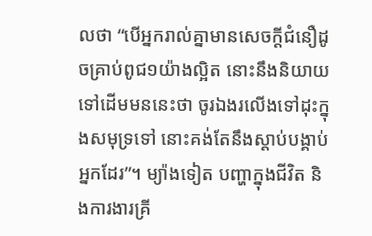លថា “បើអ្នករាល់គ្នាមានសេចក្តីជំនឿដូចគ្រាប់ពូជ១យ៉ាងល្អិត នោះនឹងនិយាយទៅដើមមននេះថា ចូរឯងរលើងទៅដុះក្នុងសមុទ្រទៅ នោះគង់តែនឹងស្តាប់បង្គាប់អ្នកដែរ”។ ម្យ៉ាងទៀត បញ្ហាក្នុងជីវិត និងការងារគ្រី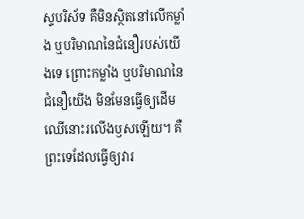ស្ទបរិស័ទ គឺមិនស្ថិតនៅលើកម្លាំង ឬបរិមាណនៃជំនឿរបស់យើងទេ ព្រោះកម្លាំង ឬបរិមាណនៃជំនឿយើង មិនមែនធ្វើឲ្យដើមឈើនោះរលើងឫសឡើយ។ គឺព្រះទេដែលធ្វើឲ្យវារ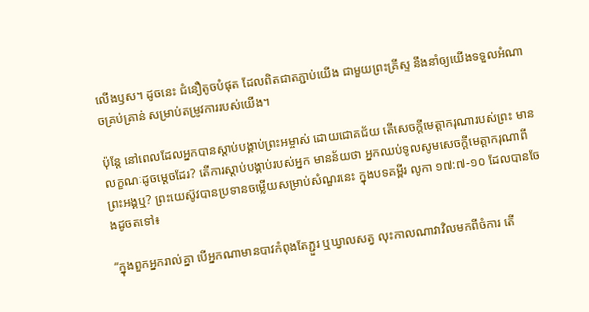លើងឫស។ ដូចនេះ ជំនឿតូចបំផុត ដែលពិតជាតភ្ជាប់យើង ជាមួយព្រះគ្រីស្ទ នឹងនាំឲ្យយើងទទួលអំណាចគ្រប់គ្រាន់ សម្រាប់តម្រូវការរបស់យើង។

ប៉ុន្តែ នៅពេលដែលអ្នកបានស្តាប់បង្គាប់ព្រះអម្ចាស់ ដោយជោគជ័យ តើសេចក្តីមេត្តាករុណារបស់ព្រះ មានលក្ខណៈដូចម្តេចដែរ? តើការស្តាប់បង្គាប់របស់អ្នក មានន័យថា អ្នកឈប់ទូលសូមសេចក្តីមេត្តាករុណាពីព្រះអង្គឬ? ព្រះយេស៊ូវបានប្រទានចម្លើយសម្រាប់សំណួរនេះ ក្នុងបទគម្ពីរ លូកា ១៧:៧-១០ ដែលបានចែងដូចតទៅ៖

“ក្នុងពួកអ្នករាល់គ្នា បើអ្នកណាមានបាវកំពុងតែភ្ជួរ ឬឃ្វាលសត្វ លុះកាលណាវាវិលមកពីចំការ តើ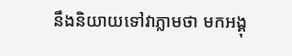នឹងនិយាយទៅវាភ្លាមថា មកអង្គុ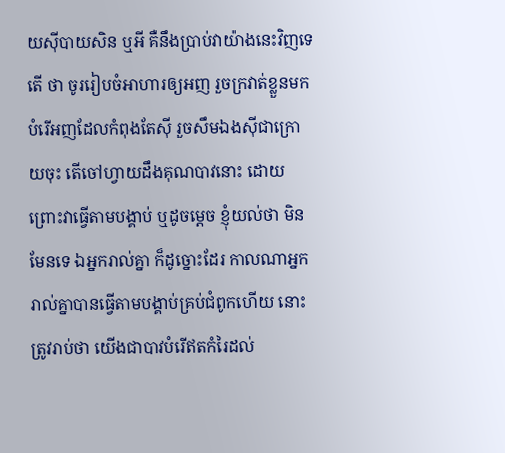យស៊ីបាយសិន ឬអី គឺនឹងប្រាប់វាយ៉ាងនេះវិញទេតើ ថា ចូររៀបចំអាហារឲ្យអញ រួចក្រវាត់ខ្លួនមកបំរើអញដែលកំពុងតែស៊ី រួចសឹមឯងស៊ីជាក្រោយចុះ តើចៅហ្វាយដឹងគុណបាវនោះ ដោយព្រោះវាធ្វើតាមបង្គាប់ ឬដូចម្តេច ខ្ញុំយល់ថា មិនមែនទេ ឯអ្នករាល់គ្នា ក៏ដូច្នោះដែរ កាលណាអ្នករាល់គ្នាបានធ្វើតាមបង្គាប់គ្រប់ជំពូកហើយ នោះត្រូវរាប់ថា យើងជាបាវបំរើឥតកំរៃដល់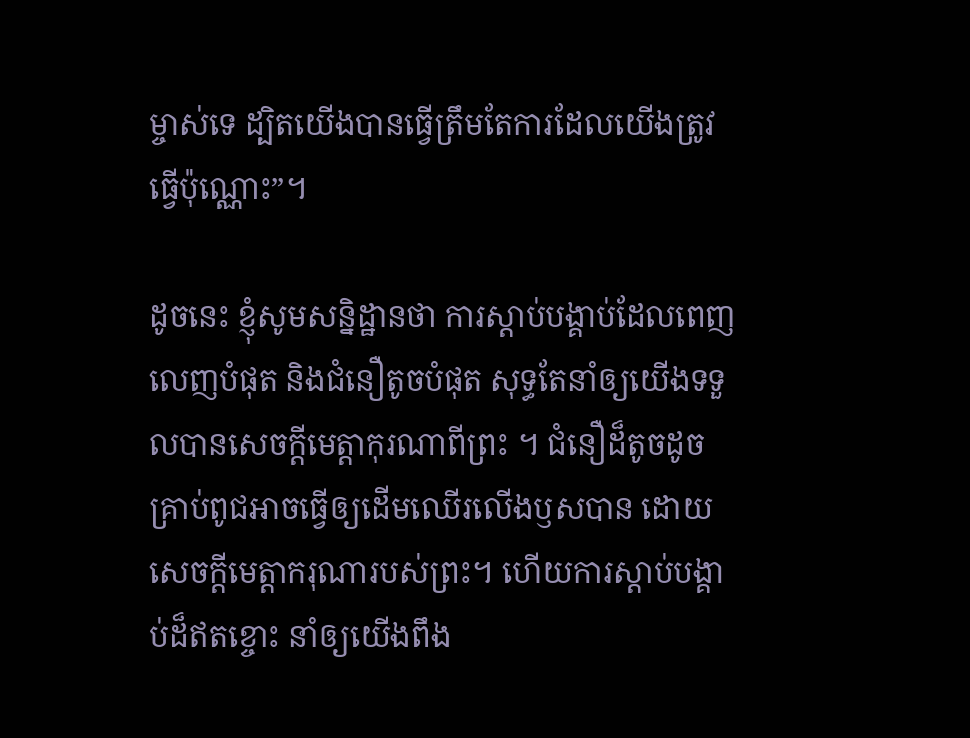ម្ចាស់ទេ ដ្បិតយើងបានធ្វើត្រឹមតែការដែលយើងត្រូវធ្វើប៉ុណ្ណោះ”។

ដូចនេះ ខ្ញុំសូមសន្និដ្ឋានថា ការស្តាប់បង្គាប់ដែលពេញលេញបំផុត និងជំនឿតូចបំផុត សុទ្ធតែនាំឲ្យយើងទទួលបានសេចក្តីមេត្តាកុរណាពីព្រះ ។ ជំនឿដ៏តូចដូចគ្រាប់ពូជអាចធ្វើឲ្យដើមឈើរលើងឫសបាន ដោយសេចក្តីមេត្តាករុណារបស់ព្រះ។ ហើយការស្តាប់បង្គាប់ដ៏ឥតខ្ចោះ នាំឲ្យយើងពឹង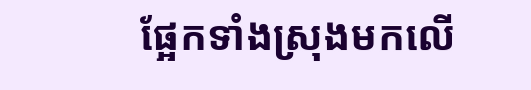ផ្អែកទាំងស្រុងមកលើ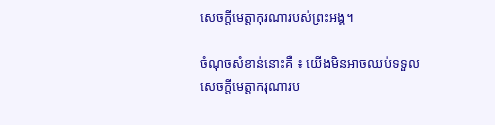សេចក្តីមេត្តាកុរណារបស់ព្រះអង្គ។

ចំណុចសំខាន់នោះគឺ ៖ យើងមិនអាចឈប់ទទួលសេចក្តីមេត្តាករុណារប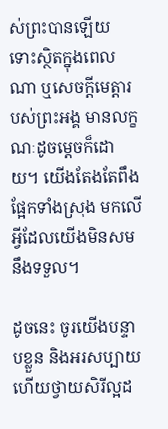ស់ព្រះបានឡើយ ទោះស្ថិតក្នុងពេលណា ឬសេចក្តីមេត្តារបស់ព្រះអង្គ មានលក្ខណៈដូចម្តេចក៏ដោយ។ យើងតែងតែពឹងផ្អែកទាំងស្រុង មកលើអ្វីដែលយើងមិនសមនឹងទទួល។

ដូចនេះ ចូរយើងបន្ទាបខ្លួន និងអរសប្បាយ ហើយថ្វាយសិរីល្អដ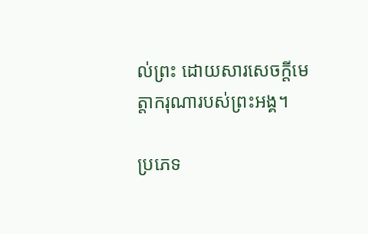ល់ព្រះ ដោយសារសេចក្តីមេត្តាករុណារបស់ព្រះអង្គ។

ប្រភេទ